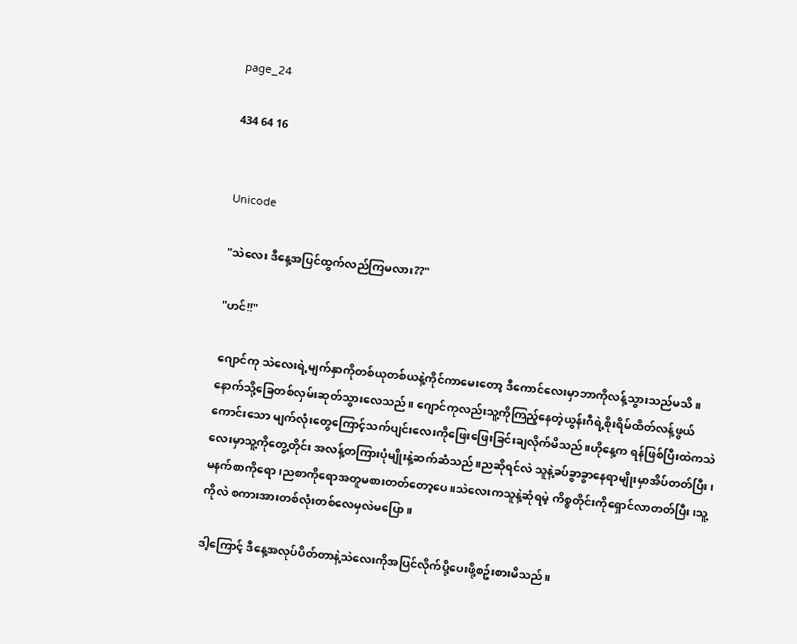page_24

434 64 16


Unicode

"သဲလေး ဒီနေ့အပြင်ထွက်လည်ကြမလား??"

"ဟင်!!"

ဂျောင်ကု သဲလေးရဲ့မျက်နှာကိုတစ်ယုတစ်ယနဲ့ကိုင်ကာမေးတော့ ဒီကောင်လေးမှာဘာကိုလန့်သွားသည်မသိ။နောက်သို့ခြေတစ်လှမ်းဆုတ်သွားလေသည်။ ဂျောင်ကုလည်းသူ့ကိုကြည့်နေတဲ့ယွန်းဂီရဲ့စိုးရိမ်ထိတ်လန့်ဖွယ်ကောင်းသော မျက်လုံးတွေကြောင့်သက်ပျင်းလေးကိုဖြေးဖြေးခြင်းချလိုက်မိသည်။ဟိုနေ့က ရန်ဖြစ်ပြီးထဲကသဲလေးမှာသူ့ကိုတွေ့တိုင်း အလန့်တကြားပုံမျိုးနဲ့ဆက်ဆံသည်။ညဆိုရင်လဲ သူနဲ့ခပ်ခွာခွာနေရာမျိုးမှာအိပ်တတ်ပြီး၊ မနက်စာကိုရော၊ညစာကိုရောအတူမစားတတ်တော့ပေ။သဲလေးကသူနဲ့ဆုံရမဲ့ ကိစ္စတိုင်းကိုရှောင်လာတတ်ပြီး၊သူ့ကိုလဲ စကားအားတစ်လုံးတစ်လေမှလဲမပြော။

ဒါ့ကြောင့် ဒီနေ့အလုပ်ပိတ်တာနဲ့သဲလေးကိုအပြင်လိုက်ပို့ပေးဖို့စဥ်းစားမိသည်။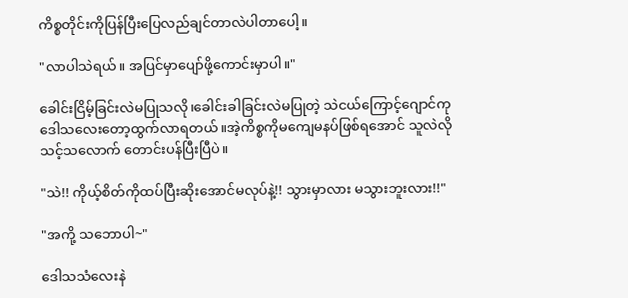ကိစ္စတိုင်းကိုပြန်ပြီးပြေလည်ချင်တာလဲပါတာပေါ့။

"လာပါသဲရယ်။ အပြင်မှာပျော်ဖို့ကောင်းမှာပါ။"

ခေါင်းငြိမ့်ခြင်းလဲမပြုသလို၊ခေါင်းခါခြင်းလဲမပြုတဲ့ သဲငယ်ကြောင့်ဂျောင်ကုဒေါသလေးတော့ထွက်လာရတယ်။အဲ့ကိစ္စကိုမကျေမနပ်ဖြစ်ရအောင် သူလဲလိုသင့်သလောက် တောင်းပန်ပြီးပြီပဲ။

"သဲ!! ကိုယ့်စိတ်ကိုထပ်ပြီးဆိုးအောင်မလုပ်နဲ့!! သွားမှာလား မသွားဘူးလား!!"

"အကို့ သဘောပါ~"

ဒေါသသံလေးနဲ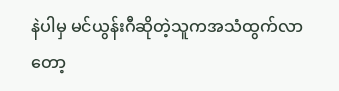နဲပါမှ မင်ယွန်းဂီဆိုတဲ့သူကအသံထွက်လာတော့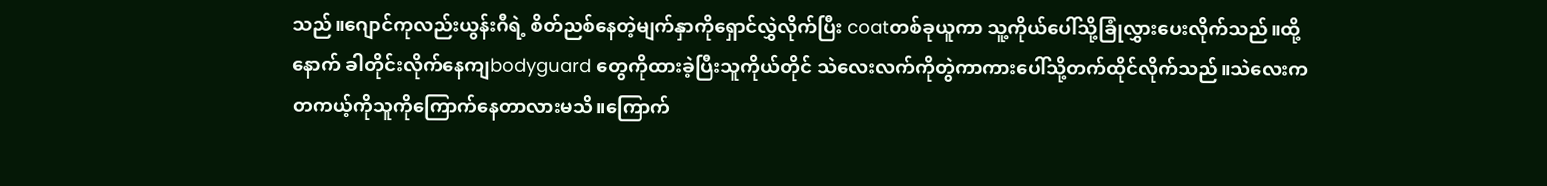သည်။ဂျောင်ကုလည်းယွန်းဂီရဲ့ စိတ်ညစ်နေတဲ့မျက်နှာကိုရှောင်လွှဲလိုက်ပြီး coatတစ်ခုယူကာ သူ့ကိုယ်ပေါ်သို့ခြုံလွှားပေးလိုက်သည်။ထို့နောက် ခါတိုင်းလိုက်နေကျbodyguard တွေကိုထားခဲ့ပြီးသူကိုယ်တိုင် သဲလေးလက်ကိုတွဲကာကားပေါ်သို့တက်ထိုင်လိုက်သည်။သဲလေးက တကယ့်ကိုသူကိုကြောက်နေတာလားမသိ။ကြောက်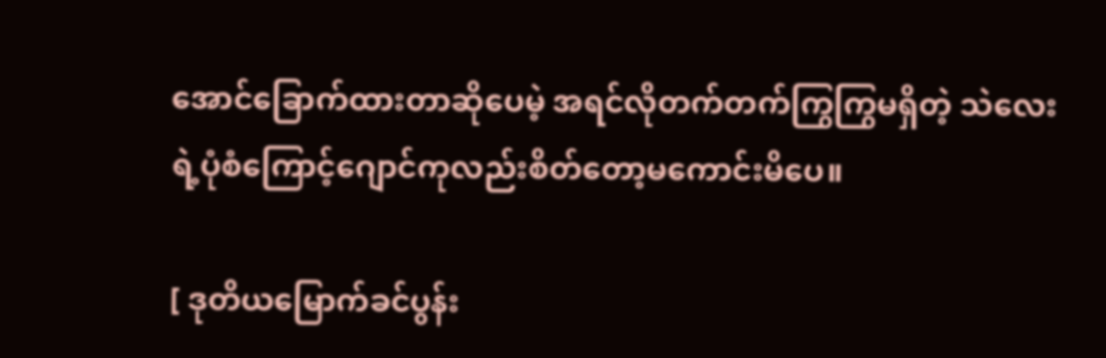အောင်ခြောက်ထားတာဆိုပေမဲ့ အရင်လိုတက်တက်ကြွကြွမရှိတဲ့ သဲလေးရဲ့ပုံစံကြောင့်ဂျောင်ကုလည်းစိတ်တော့မကောင်းမိပေ။

[ ဒုတိယမြောက်ခင်ပွန်း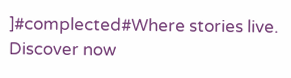]#complected#Where stories live. Discover now